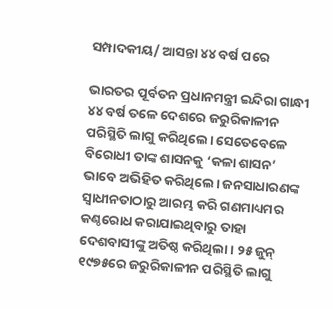ସମ୍ପାଦକୀୟ/ ଆସନ୍ତା ୪୪ ବର୍ଷ ପରେ

ଭାରତର ପୂର୍ବତନ ପ୍ରଧାନମନ୍ତ୍ରୀ ଇନ୍ଦିରା ଗାନ୍ଧୀ ୪୪ ବର୍ଷ ତଳେ ଦେଶରେ ଜରୁରିକାଳୀନ ପରିସ୍ଥିତି ଲାଗୁ କରିଥିଲେ। ସେତେବେଳେ ବିରୋଧୀ ତାଙ୍କ ଶାସନକୁ ‘କଳା ଶାସନ’ ଭାବେ ଅଭିହିତ କରିଥିଲେ। ଜନସାଧାରଣଙ୍କ ସ୍ବାଧୀନତାଠାରୁ ଆରମ୍ଭ କରି ଗଣମାଧ୍ୟମର କଣ୍ଠରୋଧ କରାଯାଇଥିବାରୁ ତାହା ଦେଶବାସୀଙ୍କୁ ଅତିଷ୍ଠ କରିଥିଲା। ୨୫ ଜୁନ୍‌ ୧୯୭୫ରେ ଜରୁରିକାଳୀନ ପରିସ୍ଥିତି ଲାଗୁ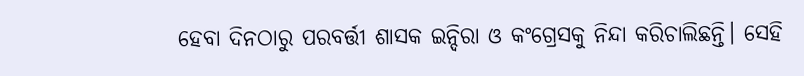ହେବା ଦିନଠାରୁ ପରବର୍ତ୍ତୀ ଶାସକ ଇନ୍ଦିରା ଓ କଂଗ୍ରେସକୁ ନିନ୍ଦା କରିଚାଲିଛନ୍ତି। ସେହି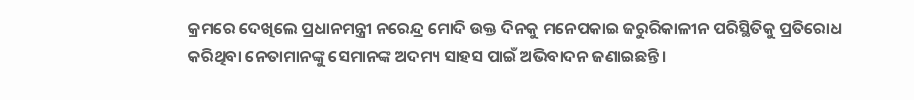କ୍ରମରେ ଦେଖିଲେ ପ୍ରଧାନମନ୍ତ୍ରୀ ନରେନ୍ଦ୍ର ମୋଦି ଉକ୍ତ ଦିନକୁ ମନେପକାଇ ଜରୁରିକାଳୀନ ପରିସ୍ଥିତିକୁ ପ୍ରତିରୋଧ କରିଥିବା ନେତାମାନଙ୍କୁ ସେମାନଙ୍କ ଅଦମ୍ୟ ସାହସ ପାଇଁ ଅଭିବାଦନ ଜଣାଇଛନ୍ତି।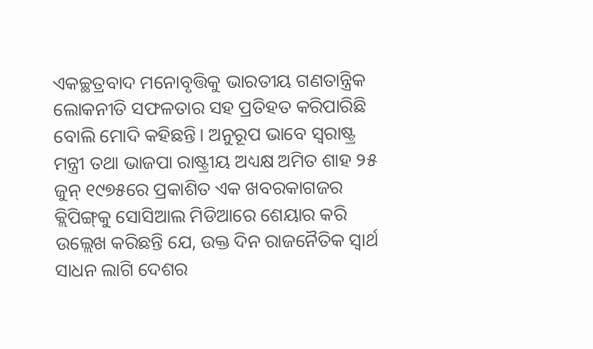ଏକଚ୍ଛତ୍ରବାଦ ମନୋବୃତ୍ତିକୁ ଭାରତୀୟ ଗଣତାନ୍ତ୍ରିକ ଲୋକନୀତି ସଫଳତାର ସହ ପ୍ରତିହତ କରିପାରିଛି ବୋଲି ମୋଦି କହିଛନ୍ତି। ଅନୁରୂପ ଭାବେ ସ୍ବରାଷ୍ଟ୍ର ମନ୍ତ୍ରୀ ତଥା ଭାଜପା ରାଷ୍ଟ୍ରୀୟ ଅଧ୍ୟକ୍ଷ ଅମିତ ଶାହ ୨୫ ଜୁନ୍‌ ୧୯୭୫ରେ ପ୍ରକାଶିତ ଏକ ଖବରକାଗଜର କ୍ଲିପିଙ୍ଗ୍‌କୁ ସୋସିଆଲ ମିଡିଆରେ ଶେୟାର କରି ଉଲ୍ଲେଖ କରିଛନ୍ତି ଯେ, ଉକ୍ତ ଦିନ ରାଜନୈତିକ ସ୍ବାର୍ଥ ସାଧନ ଲାଗି ଦେଶର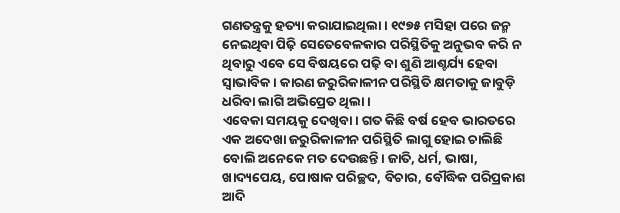ଗଣତନ୍ତ୍ରକୁ ହତ୍ୟା କରାଯାଇଥିଲା। ୧୯୭୫ ମସିହା ପରେ ଜନ୍ମ ନେଇଥିବା ପିଢ଼ି ସେତେବେଳକାର ପରିସ୍ଥିତିକୁ ଅନୁଭବ କରି ନ ଥିବାରୁ ଏବେ ସେ ବିଷୟରେ ପଢ଼ି ବା ଶୁଣି ଆଶ୍ଚର୍ଯ୍ୟ ହେବା ସ୍ବାଭାବିକ। କାରଣ ଜରୁରିକାଳୀନ ପରିସ୍ଥିତି କ୍ଷମତାକୁ ଜାବୁଡ଼ି ଧରିବା ଲାଗି ଅଭିପ୍ରେତ ଥିଲା।
ଏବେକା ସମୟକୁ ଦେଖିବା। ଗତ କିଛି ବର୍ଷ ହେବ ଭାରତରେ ଏକ ଅଦେଖା ଜରୁରିକାଳୀନ ପରିସ୍ଥିତି ଲାଗୁ ହୋଇ ଚାଲିଛି ବୋଲି ଅନେକେ ମତ ଦେଉଛନ୍ତି। ଜାତି, ଧର୍ମ, ଭାଷା, ଖାଦ୍ୟପେୟ, ପୋଷାକ ପରିଚ୍ଛଦ, ବିଚାର, ବୌଦ୍ଧିକ ପରିପ୍ରକାଶ ଆଦି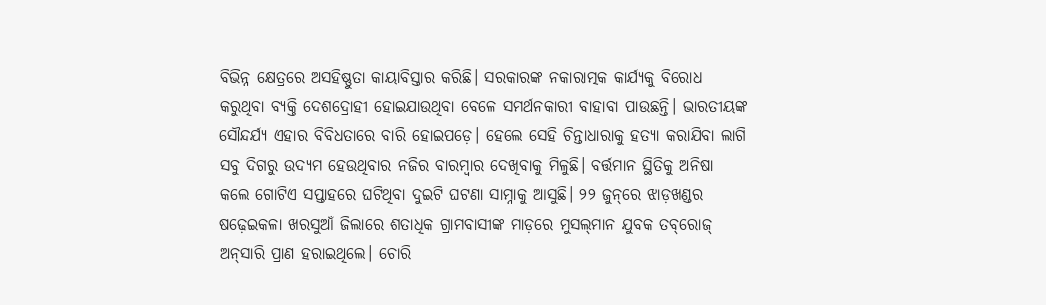ବିଭିନ୍ନ କ୍ଷେତ୍ରରେ ଅସହିଷ୍ଣୁତା କାୟାବିସ୍ତାର କରିଛି। ସରକାରଙ୍କ ନକାରାତ୍ମକ କାର୍ଯ୍ୟକୁ ବିରୋଧ କରୁଥିବା ବ୍ୟକ୍ତି ଦେଶଦ୍ରୋହୀ ହୋଇଯାଉଥିବା ବେଳେ ସମର୍ଥନକାରୀ ବାହାବା ପାଉଛନ୍ତି। ଭାରତୀୟଙ୍କ ସୌନ୍ଦର୍ଯ୍ୟ ଏହାର ବିବିଧତାରେ ବାରି ହୋଇପଡ଼େ। ହେଲେ ସେହି ଚିନ୍ତାଧାରାକୁ ହତ୍ୟା କରାଯିବା ଲାଗି ସବୁ ଦିଗରୁ ଉଦ୍ୟମ ହେଉଥିବାର ନଜିର ବାରମ୍ବାର ଦେଖିବାକୁ ମିଳୁଛି। ବର୍ତ୍ତମାନ ସ୍ଥିତିକୁ ଅନିଷା କଲେ ଗୋଟିଏ ସପ୍ତାହରେ ଘଟିଥିବା ଦୁଇଟି ଘଟଣା ସାମ୍ନାକୁ ଆସୁଛି। ୨୨ ଜୁନ୍‌ରେ ଝାଡ଼ଖଣ୍ଡର ଷଢ଼େଇକଳା ଖରସୁଆଁ ଜିଲାରେ ଶତାଧିକ ଗ୍ରାମବାସୀଙ୍କ ମାଡ଼ରେ ମୁସଲ୍‌ମାନ ଯୁବକ ତବ୍‌ରୋଜ୍‌ ଅନ୍‌ସାରି ପ୍ରାଣ ହରାଇଥିଲେ। ଚୋରି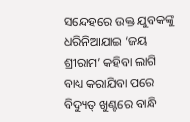ସନ୍ଦେହରେ ଉକ୍ତ ଯୁବକଙ୍କୁ ଧରିନିଆଯାଇ ‘ଜୟ ଶ୍ରୀରାମ’ କହିବା ଲାଗି ବାଧ୍ୟ କରାଯିବା ପରେ ବିଦ୍ୟୁତ୍‌ ଖୁଣ୍ଟରେ ବାନ୍ଧି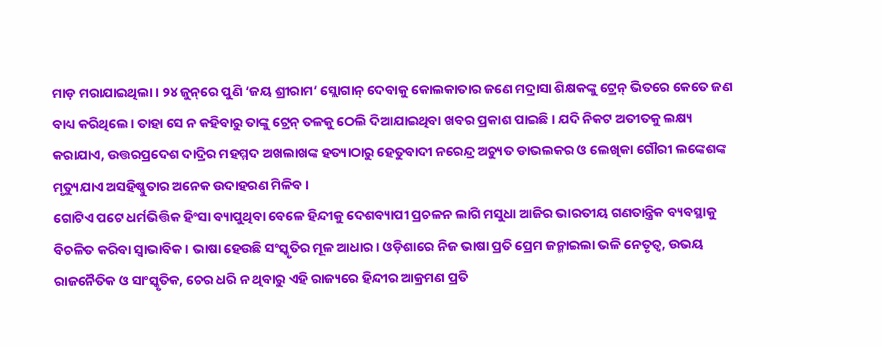ମାଡ଼ ମରାଯାଇଥିଲା। ୨୪ ଜୁନ୍‌ରେ ପୁଣି ‘ଜୟ ଶ୍ରୀରାମ’ ସ୍ଲୋଗାନ୍‌ ଦେବାକୁ କୋଲକାତାର ଜଣେ ମଦ୍ରାସା ଶିକ୍ଷକଙ୍କୁ ଟ୍ରେନ୍‌ ଭିତରେ କେତେ ଜଣ ବାଧ୍ୟ କରିଥିଲେ। ତାହା ସେ ନ କହିବାରୁ ତାଙ୍କୁ ଟ୍ରେନ୍‌ ତଳକୁ ଠେଲି ଦିଆଯାଇଥିବା ଖବର ପ୍ରକାଶ ପାଇଛି। ଯଦି ନିକଟ ଅତୀତକୁ ଲକ୍ଷ୍ୟ କରାଯାଏ, ଉତ୍ତରପ୍ରଦେଶ ଦାଦ୍ରିର ମହମ୍ମଦ ଅଖଲାଖଙ୍କ ହତ୍ୟାଠାରୁ ହେତୁବାଦୀ ନରେନ୍ଦ୍ର ଅଚ୍ୟୁତ ଡାଭଲକର ଓ ଲେଖିକା ଗୌରୀ ଲଙ୍କେଶଙ୍କ ମୃତ୍ୟୁଯାଏ ଅସହିଷ୍ଣୁତାର ଅନେକ ଉଦାହରଣ ମିଳିବ।
ଗୋଟିଏ ପଟେ ଧର୍ମଭିତ୍ତିକ ହିଂସା ବ୍ୟାପୁଥିବା ବେଳେ ହିନ୍ଦୀକୁ ଦେଶବ୍ୟାପୀ ପ୍ରଚଳନ ଲାଗି ମସୁଧା ଆଜିର ଭାରତୀୟ ଗଣତାନ୍ତ୍ରିକ ବ୍ୟବସ୍ଥାକୁ ବିଚଳିତ କରିବା ସ୍ବାଭାବିକ। ଭାଷା ହେଉଛି ସଂସ୍କୃତିର ମୂଳ ଆଧାର। ଓଡ଼ିଶାରେ ନିଜ ଭାଷା ପ୍ରତି ପ୍ରେମ ଜନ୍ମାଇଲା ଭଳି ନେତୃତ୍ୱ, ଉଭୟ ରାଜନୈତିକ ଓ ସାଂସ୍କୃତିକ, ଚେର ଧରି ନ ଥିବାରୁ ଏହି ରାଜ୍ୟରେ ହିନ୍ଦୀର ଆକ୍ରମଣ ପ୍ରତି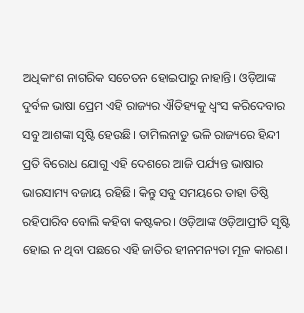ଅଧିକାଂଶ ନାଗରିକ ସଚେତନ ହୋଇପାରୁ ନାହାନ୍ତି। ଓଡ଼ିଆଙ୍କ ଦୁର୍ବଳ ଭାଷା ପ୍ରେମ ଏହି ରାଜ୍ୟର ଐତିହ୍ୟକୁ ଧ୍ୱଂସ କରିଦେବାର ସବୁ ଆଶଙ୍କା ସୃଷ୍ଟି ହେଉଛି। ତାମିଲନାଡୁ ଭଳି ରାଜ୍ୟରେ ହିନ୍ଦୀ ପ୍ରତି ବିରୋଧ ଯୋଗୁ ଏହି ଦେଶରେ ଆଜି ପର୍ଯ୍ୟନ୍ତ ଭାଷାର ଭାରସାମ୍ୟ ବଜାୟ ରହିଛି। କିନ୍ତୁ ସବୁ ସମୟରେ ତାହା ତିଷ୍ଠି ରହିପାରିବ ବୋଲି କହିବା କଷ୍ଟକର। ଓଡ଼ିଆଙ୍କ ଓଡ଼ିଆପ୍ରୀତି ସୃଷ୍ଟି ହୋଇ ନ ଥିବା ପଛରେ ଏହି ଜାତିର ହୀନମନ୍ୟତା ମୂଳ କାରଣ।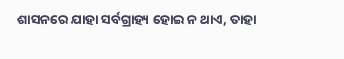ଶାସନରେ ଯାହା ସର୍ବଗ୍ରାହ୍ୟ ହୋଇ ନ ଥାଏ, ତାହା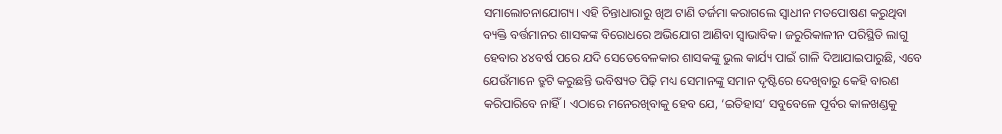ସମାଲୋଚନାଯୋଗ୍ୟ। ଏହି ଚିନ୍ତାଧାରାରୁ ଖିଅ ଟାଣି ତର୍ଜମା କରାଗଲେ ସ୍ବାଧୀନ ମତପୋଷଣ କରୁଥିବା ବ୍ୟକ୍ତି ବର୍ତ୍ତମାନର ଶାସକଙ୍କ ବିରୋଧରେ ଅଭିଯୋଗ ଆଣିବା ସ୍ବାଭାବିକ। ଜରୁରିକାଳୀନ ପରିସ୍ଥିତି ଲାଗୁ ହେବାର ୪୪ବର୍ଷ ପରେ ଯଦି ସେତେବେଳକାର ଶାସକଙ୍କୁ ଭୁଲ କାର୍ଯ୍ୟ ପାଇଁ ଗାଳି ଦିଆଯାଇପାରୁଛି, ଏବେ ଯେଉଁମାନେ ତ୍ରୁଟି କରୁଛନ୍ତି ଭବିଷ୍ୟତ ପିଢ଼ି ମଧ୍ୟ ସେମାନଙ୍କୁ ସମାନ ଦୃଷ୍ଟିରେ ଦେଖିବାରୁ କେହି ବାରଣ କରିପାରିବେ ନାହିଁ। ଏଠାରେ ମନେରଖିବାକୁ ହେବ ଯେ, ‘ଇତିହାସ’ ସବୁବେଳେ ପୂର୍ବର କାଳଖଣ୍ଡକୁ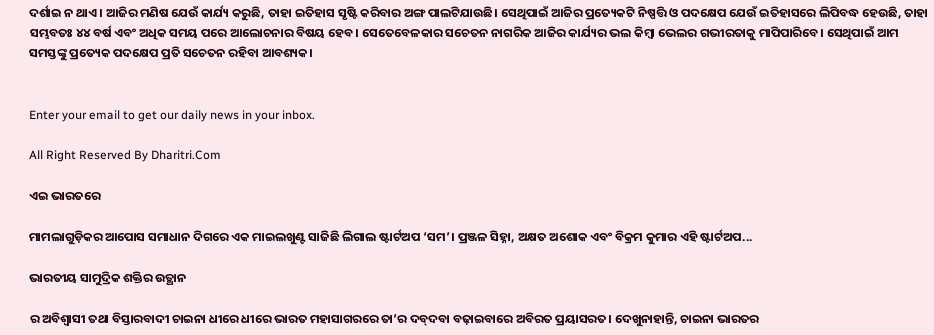ଦର୍ଶାଇ ନ ଥାଏ। ଆଜିର ମଣିଷ ଯେଉଁ କାର୍ଯ୍ୟ କରୁଛି, ତାହା ଇତିହାସ ସୃଷ୍ଟି କରିବାର ଅଙ୍ଗ ପାଲଟିଯାଉଛି। ସେଥିପାଇଁ ଆଜିର ପ୍ରତ୍ୟେକଟି ନିଷ୍ପତ୍ତି ଓ ପଦକ୍ଷେପ ଯେଉଁ ଇତିହାସରେ ଲିପିବଦ୍ଧ ହେଉଛି, ତାହା ସମ୍ଭବତଃ ୪୪ ବର୍ଷ ଏବଂ ଅଧିକ ସମୟ ପରେ ଆଲୋଚନାର ବିଷୟ ହେବ। ସେତେବେଳକାର ସଚେତନ ନାଗରିକ ଆଜିର କାର୍ଯ୍ୟର ଭଲ କିମ୍ବା ଭେଲର ଗଭୀରତାକୁ ମାପିପାରିବେ। ସେଥିପାଇଁ ଆମ ସମସ୍ତଙ୍କୁ ପ୍ରତ୍ୟେକ ପଦକ୍ଷେପ ପ୍ରତି ସଚେତନ ରହିବା ଆବଶ୍ୟକ।


Enter your email to get our daily news in your inbox.

All Right Reserved By Dharitri.Com

ଏଇ ଭାରତରେ

ମାମଲାଗୁଡ଼ିକର ଆପୋସ ସମାଧାନ ଦିଗରେ ଏକ ମାଇଲଖୁଣ୍ଟ ସାଜିଛି ଲିଗାଲ ଷ୍ଟାର୍ଟଅପ ‘ସମ’। ପ୍ରଞ୍ଜଳ ସିହ୍ନା, ଅକ୍ଷତ ଅଶୋକ ଏବଂ ବିକ୍ରମ କୁମାର ଏହି ଷ୍ଟାର୍ଟଅପ...

ଭାରତୀୟ ସାମୁଦ୍ରିକ ଶକ୍ତିର ଉତ୍ଥାନ

ର ଅବିଶ୍ୱାସୀ ତଥା ବିସ୍ତାରବାଦୀ ଚାଇନା ଧୀରେ ଧୀରେ ଭାରତ ମହାସାଗରରେ ତା’ର ଦବ୍‌ଦବା ବଢ଼ାଇବାରେ ଅବିରତ ପ୍ରୟାସରତ। ଦେଖୁନାହାନ୍ତି, ଚାଇନା ଭାରତର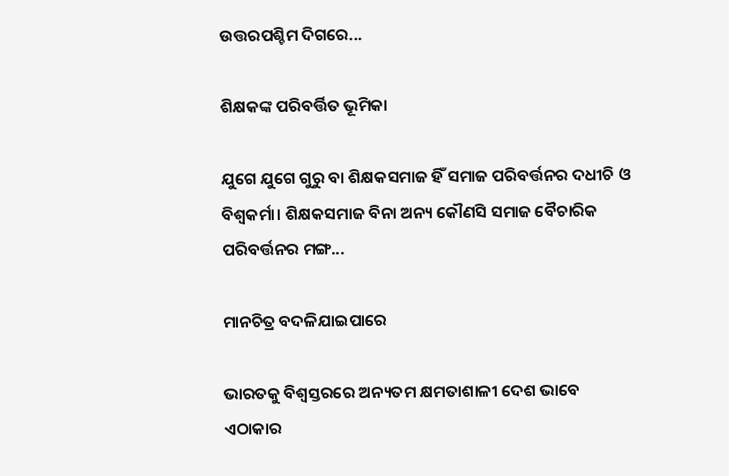ଉତ୍ତରପଶ୍ଚିମ ଦିଗରେ...

ଶିକ୍ଷକଙ୍କ ପରିବର୍ତ୍ତିତ ଭୂମିକା

ଯୁଗେ ଯୁଗେ ଗୁରୁ ବା ଶିକ୍ଷକସମାଜ ହିଁ ସମାଜ ପରିବର୍ତ୍ତନର ଦଧୀଚି ଓ ବିଶ୍ୱକର୍ମା। ଶିକ୍ଷକସମାଜ ବିନା ଅନ୍ୟ କୌଣସି ସମାଜ ବୈଚାରିକ ପରିବର୍ତ୍ତନର ମଙ୍ଗ...

ମାନଚିତ୍ର ବଦଳିଯାଇପାରେ

ଭାରତକୁ ବିଶ୍ୱସ୍ତରରେ ଅନ୍ୟତମ କ୍ଷମତାଶାଳୀ ଦେଶ ଭାବେ ଏଠାକାର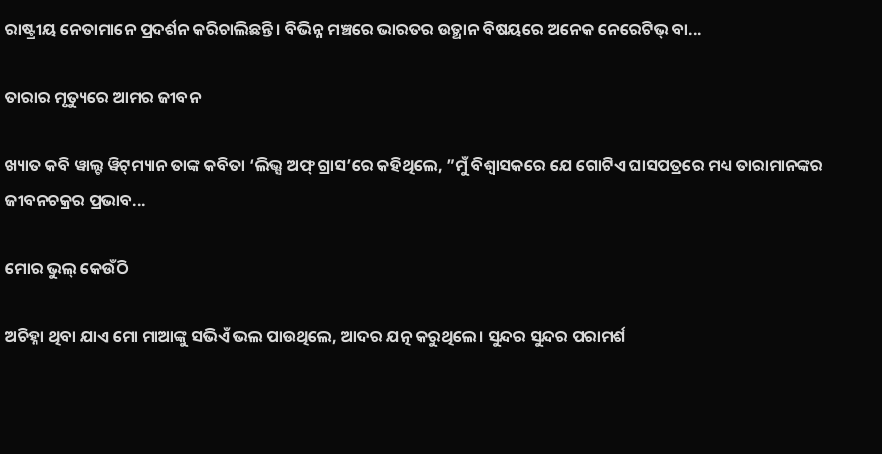ରାଷ୍ଟ୍ରୀୟ ନେତାମାନେ ପ୍ରଦର୍ଶନ କରିଚାଲିଛନ୍ତି। ବିଭିନ୍ନ ମଞ୍ଚରେ ଭାରତର ଉତ୍ଥାନ ବିଷୟରେ ଅନେକ ନେରେଟିଭ୍‌ ବା...

ତାରାର ମୃତ୍ୟୁରେ ଆମର ଜୀବନ

ଖ୍ୟାତ କବି ୱାଲ୍ଟ ୱିଟ୍‌ମ୍ୟାନ ତାଙ୍କ କବିତା ‘ଲିଭ୍ସ ଅଫ୍‌ ଗ୍ରାସ’ରେ କହିଥିଲେ, ”ମୁଁ ବିଶ୍ୱାସକରେ ଯେ ଗୋଟିଏ ଘାସପତ୍ରରେ ମଧ୍ୟ ତାରାମାନଙ୍କର ଜୀବନଚକ୍ରର ପ୍ରଭାବ...

ମୋର ଭୁଲ୍‌ କେଉଁଠି

ଅଚିହ୍ନା ଥିବା ଯାଏ ମୋ ମାଆଙ୍କୁ ସଭିଏଁ ଭଲ ପାଉଥିଲେ, ଆଦର ଯତ୍ନ କରୁଥିଲେ। ସୁନ୍ଦର ସୁନ୍ଦର ପରାମର୍ଶ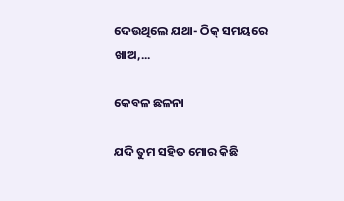ଦେଉଥିଲେ ଯଥା- ଠିକ୍‌ ସମୟରେ ଖାଅ,...

କେବଳ ଛଳନା

ଯଦି ତୁମ ସହିତ ମୋର କିଛି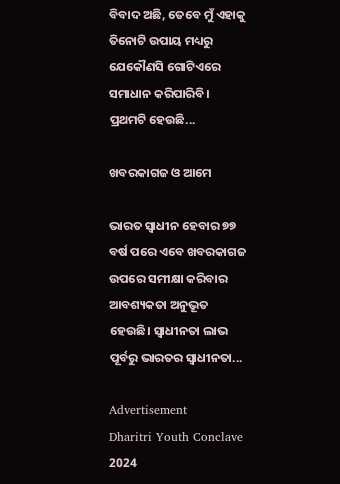ବିବାଦ ଅଛି, ତେବେ ମୁଁ ଏହାକୁ ତିନୋଟି ଉପାୟ ମଧ୍ୟରୁ ଯେକୌଣସି ଗୋଟିଏରେ ସମାଧାନ କରିପାରିବି। ପ୍ରଥମଟି ହେଉଛି...

ଖବରକାଗଜ ଓ ଆମେ

ଭାରତ ସ୍ବାଧୀନ ହେବାର ୭୭ ବର୍ଷ ପରେ ଏବେ ଖବରକାଗଜ ଉପରେ ସମୀକ୍ଷା କରିବାର ଆବଶ୍ୟକତା ଅନୁଭୂତ ହେଉଛି। ସ୍ବାଧୀନତା ଲାଭ ପୂର୍ବରୁ ଭାରତର ସ୍ବାଧୀନତା...

Advertisement
Dharitri Youth Conclave 2024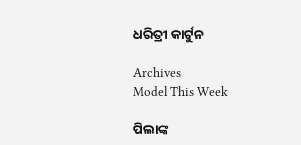ଧରିତ୍ରୀ କାର୍ଟୁନ

Archives
Model This Week

ପିଲାଙ୍କ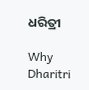ଧରିତ୍ରୀ

Why Dharitri